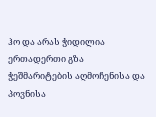ჰო და არას ჭიდილია ერთადერთი გზა ჭეშმარიტების აღმოჩენისა და პოვნისა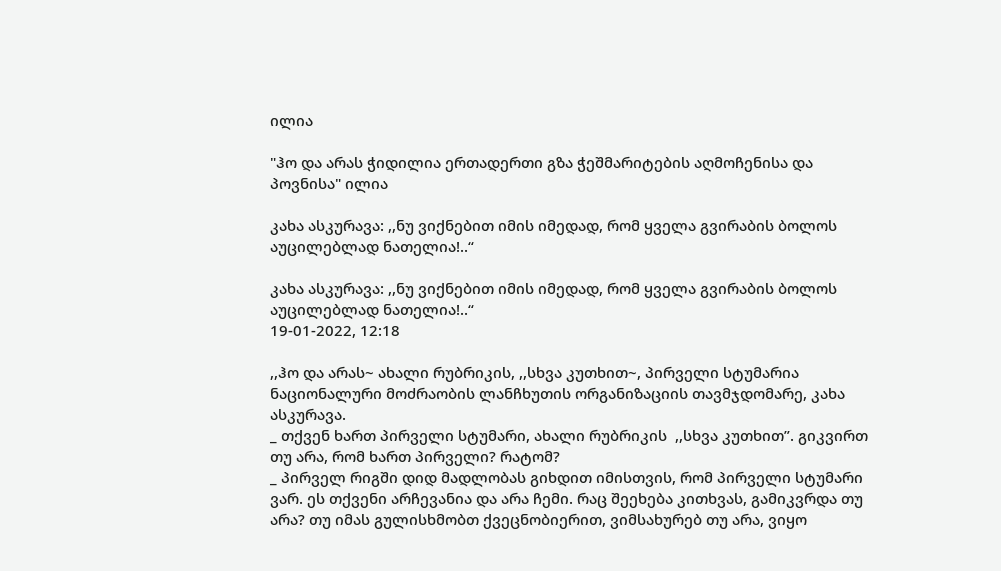ილია

"ჰო და არას ჭიდილია ერთადერთი გზა ჭეშმარიტების აღმოჩენისა და პოვნისა" ილია

კახა ასკურავა: ,,ნუ ვიქნებით იმის იმედად, რომ ყველა გვირაბის ბოლოს აუცილებლად ნათელია!..“

კახა ასკურავა: ,,ნუ ვიქნებით იმის იმედად, რომ ყველა გვირაბის ბოლოს აუცილებლად ნათელია!..“
19-01-2022, 12:18

,,ჰო და არას~ ახალი რუბრიკის, ,,სხვა კუთხით~, პირველი სტუმარია ნაციონალური მოძრაობის ლანჩხუთის ორგანიზაციის თავმჯდომარე, კახა ასკურავა.
_ თქვენ ხართ პირველი სტუმარი, ახალი რუბრიკის  ,,სხვა კუთხით”. გიკვირთ თუ არა, რომ ხართ პირველი? რატომ?
_ პირველ რიგში დიდ მადლობას გიხდით იმისთვის, რომ პირველი სტუმარი ვარ. ეს თქვენი არჩევანია და არა ჩემი. რაც შეეხება კითხვას, გამიკვრდა თუ არა? თუ იმას გულისხმობთ ქვეცნობიერით, ვიმსახურებ თუ არა, ვიყო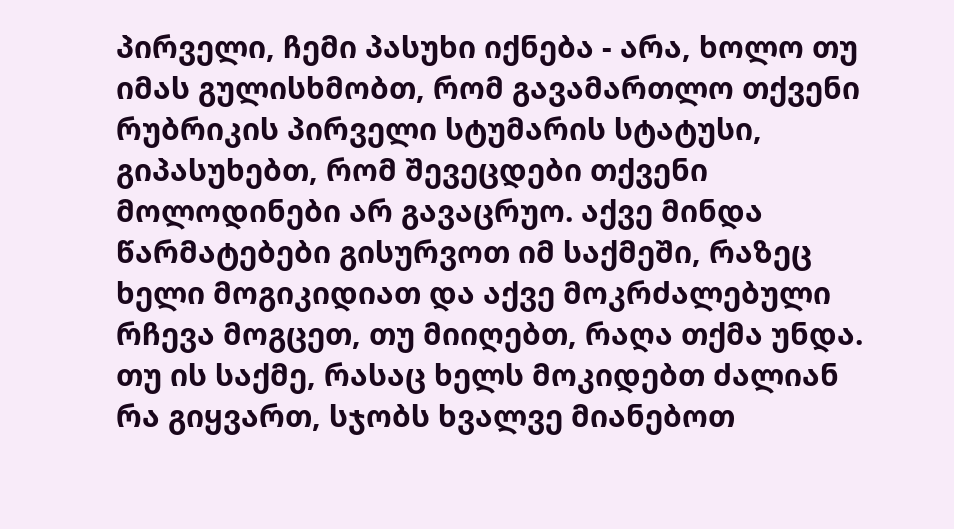პირველი, ჩემი პასუხი იქნება - არა, ხოლო თუ იმას გულისხმობთ, რომ გავამართლო თქვენი რუბრიკის პირველი სტუმარის სტატუსი, გიპასუხებთ, რომ შევეცდები თქვენი მოლოდინები არ გავაცრუო. აქვე მინდა წარმატებები გისურვოთ იმ საქმეში, რაზეც ხელი მოგიკიდიათ და აქვე მოკრძალებული რჩევა მოგცეთ, თუ მიიღებთ, რაღა თქმა უნდა. თუ ის საქმე, რასაც ხელს მოკიდებთ ძალიან რა გიყვართ, სჯობს ხვალვე მიანებოთ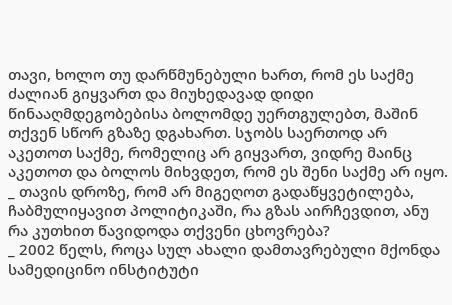თავი, ხოლო თუ დარწმუნებული ხართ, რომ ეს საქმე ძალიან გიყვართ და მიუხედავად დიდი წინააღმდეგობებისა ბოლომდე უერთგულებთ, მაშინ თქვენ სწორ გზაზე დგახართ. სჯობს საერთოდ არ აკეთოთ საქმე, რომელიც არ გიყვართ, ვიდრე მაინც აკეთოთ და ბოლოს მიხვდეთ, რომ ეს შენი საქმე არ იყო.
_ თავის დროზე, რომ არ მიგეღოთ გადაწყვეტილება, ჩაბმულიყავით პოლიტიკაში, რა გზას აირჩევდით, ანუ რა კუთხით წავიდოდა თქვენი ცხოვრება?
_ 2002 წელს, როცა სულ ახალი დამთავრებული მქონდა სამედიცინო ინსტიტუტი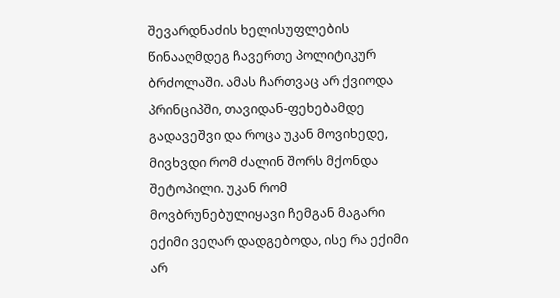შევარდნაძის ხელისუფლების წინააღმდეგ ჩავერთე პოლიტიკურ ბრძოლაში. ამას ჩართვაც არ ქვიოდა პრინციპში, თავიდან-ფეხებამდე გადავეშვი და როცა უკან მოვიხედე, მივხვდი რომ ძალინ შორს მქონდა შეტოპილი. უკან რომ მოვბრუნებულიყავი ჩემგან მაგარი ექიმი ვეღარ დადგებოდა, ისე რა ექიმი არ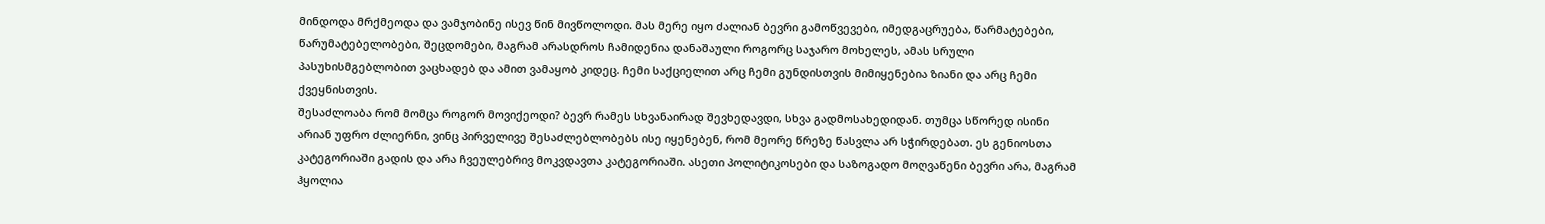მინდოდა მრქმეოდა და ვამჯობინე ისევ წინ მივწოლოდი. მას მერე იყო ძალიან ბევრი გამოწვევები, იმედგაცრუება, წარმატებები, წარუმატებელობები, შეცდომები, მაგრამ არასდროს ჩამიდენია დანაშაული როგორც საჯარო მოხელეს, ამას სრული პასუხისმგებლობით ვაცხადებ და ამით ვამაყობ კიდეც. ჩემი საქციელით არც ჩემი გუნდისთვის მიმიყენებია ზიანი და არც ჩემი ქვეყნისთვის.
შესაძლოაბა რომ მომცა როგორ მოვიქეოდი? ბევრ რამეს სხვანაირად შევხედავდი, სხვა გადმოსახედიდან. თუმცა სწორედ ისინი არიან უფრო ძლიერნი, ვინც პირველივე შესაძლებლობებს ისე იყენებენ, რომ მეორე წრეზე წასვლა არ სჭირდებათ. ეს გენიოსთა კატეგორიაში გადის და არა ჩვეულებრივ მოკვდავთა კატეგორიაში. ასეთი პოლიტიკოსები და საზოგადო მოღვაწენი ბევრი არა, მაგრამ ჰყოლია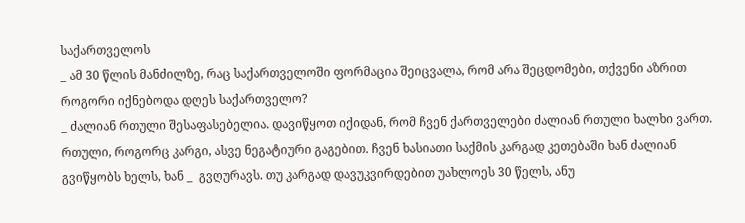საქართველოს
_ ამ 30 წლის მანძილზე, რაც საქართველოში ფორმაცია შეიცვალა, რომ არა შეცდომები, თქვენი აზრით როგორი იქნებოდა დღეს საქართველო?
_ ძალიან რთული შესაფასებელია. დავიწყოთ იქიდან, რომ ჩვენ ქართველები ძალიან რთული ხალხი ვართ. რთული, როგორც კარგი, ასვე ნეგატიური გაგებით. ჩვენ ხასიათი საქმის კარგად კეთებაში ხან ძალიან გვიწყობს ხელს, ხან _  გვღურავს. თუ კარგად დავუკვირდებით უახლოეს 30 წელს, ანუ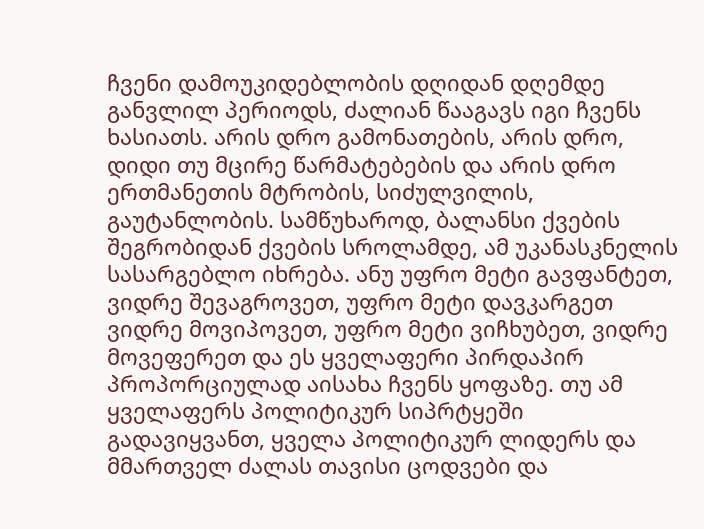ჩვენი დამოუკიდებლობის დღიდან დღემდე განვლილ პერიოდს, ძალიან წააგავს იგი ჩვენს ხასიათს. არის დრო გამონათების, არის დრო, დიდი თუ მცირე წარმატებების და არის დრო ერთმანეთის მტრობის, სიძულვილის, გაუტანლობის. სამწუხაროდ, ბალანსი ქვების შეგრობიდან ქვების სროლამდე, ამ უკანასკნელის სასარგებლო იხრება. ანუ უფრო მეტი გავფანტეთ, ვიდრე შევაგროვეთ, უფრო მეტი დავკარგეთ ვიდრე მოვიპოვეთ, უფრო მეტი ვიჩხუბეთ, ვიდრე მოვეფერეთ და ეს ყველაფერი პირდაპირ პროპორციულად აისახა ჩვენს ყოფაზე. თუ ამ ყველაფერს პოლიტიკურ სიპრტყეში გადავიყვანთ, ყველა პოლიტიკურ ლიდერს და მმართველ ძალას თავისი ცოდვები და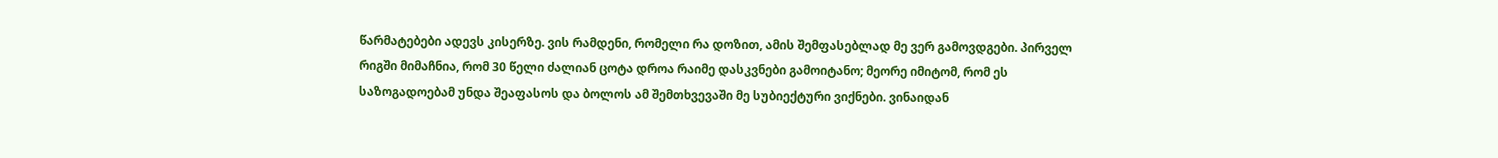წარმატებები ადევს კისერზე. ვის რამდენი, რომელი რა დოზით, ამის შემფასებლად მე ვერ გამოვდგები. პირველ რიგში მიმაჩნია, რომ 30 წელი ძალიან ცოტა დროა რაიმე დასკვნები გამოიტანო; მეორე იმიტომ, რომ ეს საზოგადოებამ უნდა შეაფასოს და ბოლოს ამ შემთხვევაში მე სუბიექტური ვიქნები. ვინაიდან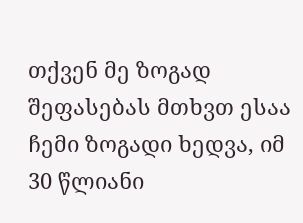თქვენ მე ზოგად შეფასებას მთხვთ ესაა ჩემი ზოგადი ხედვა, იმ 30 წლიანი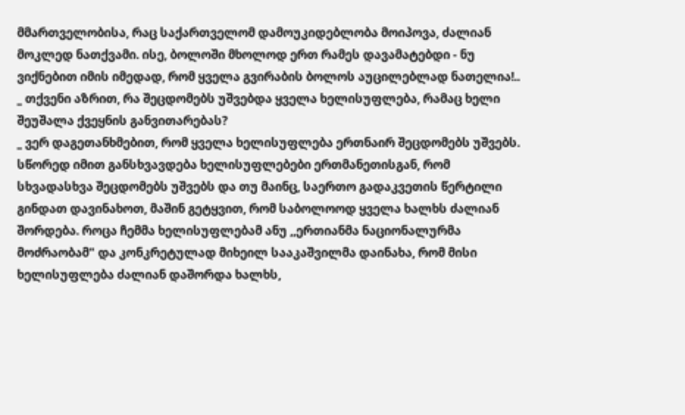მმართველობისა, რაც საქართველომ დამოუკიდებლობა მოიპოვა, ძალიან მოკლედ ნათქვამი. ისე, ბოლოში მხოლოდ ერთ რამეს დავამატებდი - ნუ ვიქნებით იმის იმედად, რომ ყველა გვირაბის ბოლოს აუცილებლად ნათელია!..
_ თქვენი აზრით, რა შეცდომებს უშვებდა ყველა ხელისუფლება, რამაც ხელი შეუშალა ქვეყნის განვითარებას?
_ ვერ დაგეთანხმებით, რომ ყველა ხელისუფლება ერთნაირ შეცდომებს უშვებს. სწორედ იმით განსხვავდება ხელისუფლებები ერთმანეთისგან, რომ სხვადასხვა შეცდომებს უშვებს და თუ მაინც, საერთო გადაკვეთის წერტილი გინდათ დავინახოთ, მაშინ გეტყვით, რომ საბოლოოდ ყველა ხალხს ძალიან შორდება. როცა ჩემმა ხელისუფლებამ ანუ ,,ერთიანმა ნაციონალურმა მოძრაობამ" და კონკრეტულად მიხეილ სააკაშვილმა დაინახა, რომ მისი ხელისუფლება ძალიან დაშორდა ხალხს,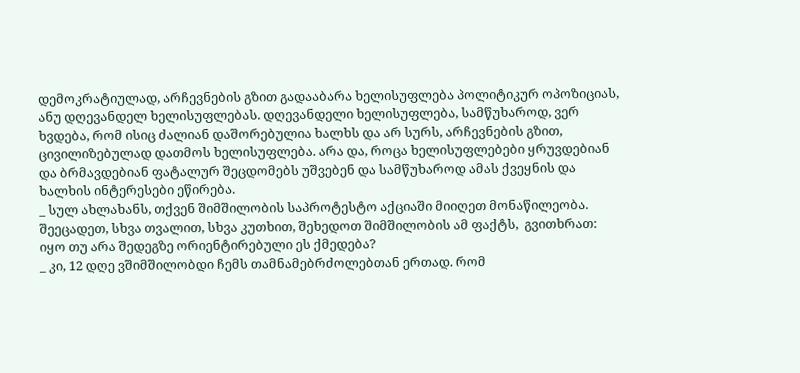დემოკრატიულად, არჩევნების გზით გადააბარა ხელისუფლება პოლიტიკურ ოპოზიციას, ანუ დღევანდელ ხელისუფლებას. დღევანდელი ხელისუფლება, სამწუხაროდ, ვერ ხვდება, რომ ისიც ძალიან დაშორებულია ხალხს და არ სურს, არჩევნების გზით, ცივილიზებულად დათმოს ხელისუფლება. არა და, როცა ხელისუფლებები ყრუვდებიან და ბრმავდებიან ფატალურ შეცდომებს უშვებენ და სამწუხაროდ ამას ქვეყნის და ხალხის ინტერესები ეწირება.
_ სულ ახლახანს, თქვენ შიმშილობის საპროტესტო აქციაში მიიღეთ მონაწილეობა. შეეცადეთ, სხვა თვალით, სხვა კუთხით, შეხედოთ შიმშილობის ამ ფაქტს,  გვითხრათ: იყო თუ არა შედეგზე ორიენტირებული ეს ქმედება?
_ კი, 12 დღე ვშიმშილობდი ჩემს თამნამებრძოლებთან ერთად. რომ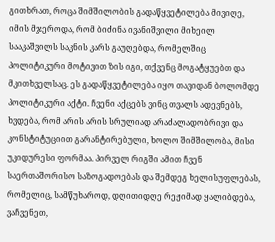გითხრათ, როცა შიმშილობის გადაწყვეტილება მივიღე, იმის მჯეროდა, რომ ბიძინა ივანიშვილი მიხეილ სააკაშვილს საკნის კარს გაუღებდა, რომელშიც პოლიტიკური მოტივით ზის იგი, თქვენც მოგატყუებთ და მკითხველსაც. ეს გადაწყვეტილება იყო თავიდან ბოლომდე პოლიტიკური აქტი. ჩვენი აქცებს ვინც თვალს ადევნებს, ხვდება, რომ არის არის სრულიად არაძალადობრივი და კონსტიტუციით გარანტირებული, ხოლო შიმშილობა, მისი უკიდურესი ფორმაა. პირველ რიგში ამით ჩვენ საერთაშორისო საზოგადოებას და შემდეგ ხელისუფლებას, რომელიც, სამწუხაროდ, დღითიდღე რეჟიმად ყალიბდება, ვაჩვენეთ,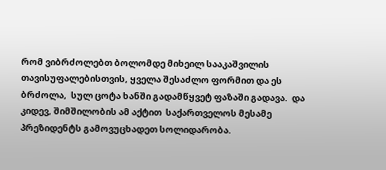რომ ვიბრძოლებთ ბოლომდე მიხეილ სააკაშვილის თავისუფალებისთვის, ყველა შესაძლო ფორმით და ეს ბრძოლა,  სულ ცოტა ხანში გადამწყვეტ ფაზაში გადავა.  და კიდევ, შიმშილობის ამ აქტით  საქართველოს მესამე პრეზიდენტს გამოვუცხადეთ სოლიდარობა.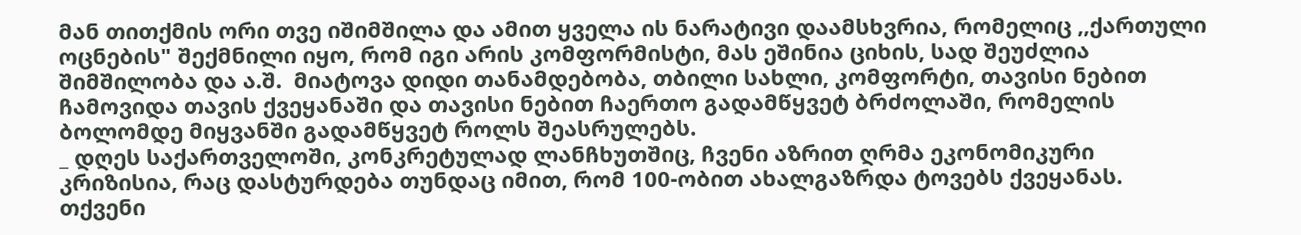მან თითქმის ორი თვე იშიმშილა და ამით ყველა ის ნარატივი დაამსხვრია, რომელიც ,,ქართული ოცნების" შექმნილი იყო, რომ იგი არის კომფორმისტი, მას ეშინია ციხის, სად შეუძლია შიმშილობა და ა.შ.  მიატოვა დიდი თანამდებობა, თბილი სახლი, კომფორტი, თავისი ნებით ჩამოვიდა თავის ქვეყანაში და თავისი ნებით ჩაერთო გადამწყვეტ ბრძოლაში, რომელის ბოლომდე მიყვანში გადამწყვეტ როლს შეასრულებს.
_ დღეს საქართველოში, კონკრეტულად ლანჩხუთშიც, ჩვენი აზრით ღრმა ეკონომიკური კრიზისია, რაც დასტურდება თუნდაც იმით, რომ 100-ობით ახალგაზრდა ტოვებს ქვეყანას. თქვენი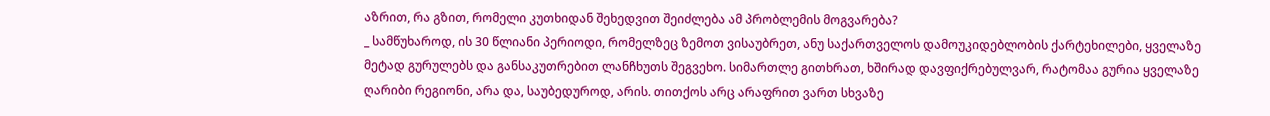აზრით, რა გზით, რომელი კუთხიდან შეხედვით შეიძლება ამ პრობლემის მოგვარება?
_ სამწუხაროდ, ის 30 წლიანი პერიოდი, რომელზეც ზემოთ ვისაუბრეთ, ანუ საქართველოს დამოუკიდებლობის ქარტეხილები, ყველაზე მეტად გურულებს და განსაკუთრებით ლანჩხუთს შეგვეხო. სიმართლე გითხრათ, ხშირად დავფიქრებულვარ, რატომაა გურია ყველაზე ღარიბი რეგიონი, არა და, საუბედუროდ, არის. თითქოს არც არაფრით ვართ სხვაზე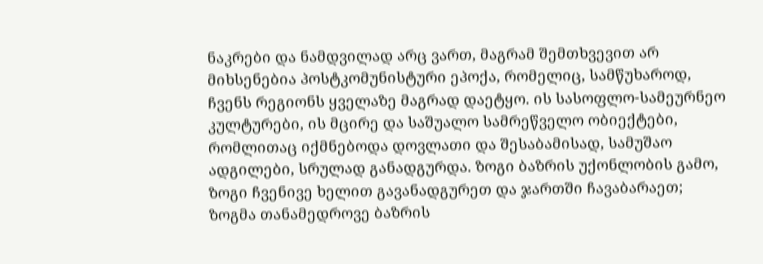ნაკრები და ნამდვილად არც ვართ, მაგრამ შემთხვევით არ მიხსენებია პოსტკომუნისტური ეპოქა, რომელიც, სამწუხაროდ, ჩვენს რეგიონს ყველაზე მაგრად დაეტყო. ის სასოფლო-სამეურნეო კულტურები, ის მცირე და საშუალო სამრეწველო ობიექტები, რომლითაც იქმნებოდა დოვლათი და შესაბამისად, სამუშაო ადგილები, სრულად განადგურდა. ზოგი ბაზრის უქონლობის გამო, ზოგი ჩვენივე ხელით გავანადგურეთ და ჯართში ჩავაბარაეთ; ზოგმა თანამედროვე ბაზრის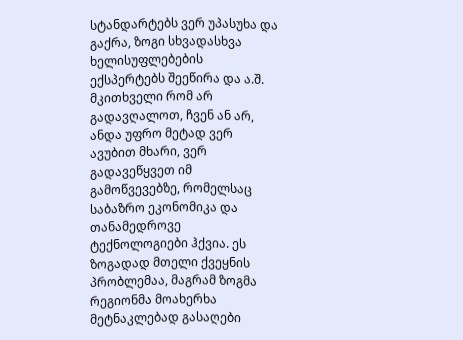სტანდარტებს ვერ უპასუხა და გაქრა, ზოგი სხვადასხვა ხელისუფლებების ექსპერტებს შეეწირა და ა.შ. მკითხველი რომ არ გადავღალოთ, ჩვენ ან არ, ანდა უფრო მეტად ვერ ავუბით მხარი, ვერ გადავეწყვეთ იმ გამოწვევებზე, რომელსაც საბაზრო ეკონომიკა და თანამედროვე ტექნოლოგიები ჰქვია. ეს ზოგადად მთელი ქვეყნის პრობლემაა, მაგრამ ზოგმა რეგიონმა მოახერხა მეტნაკლებად გასაღები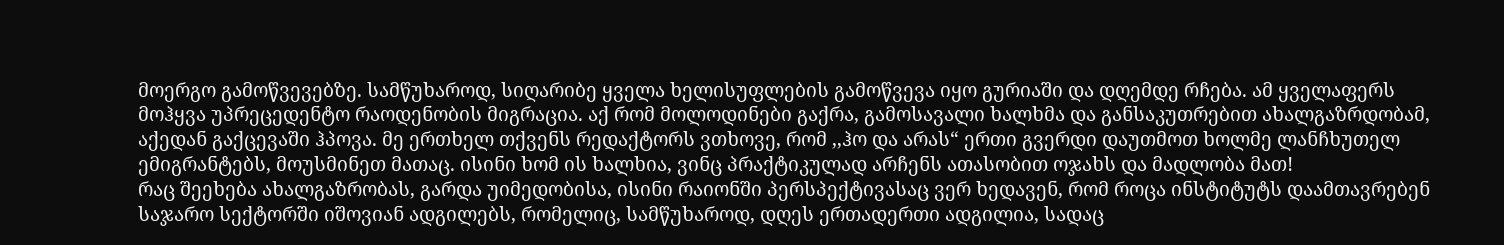მოერგო გამოწვევებზე. სამწუხაროდ, სიღარიბე ყველა ხელისუფლების გამოწვევა იყო გურიაში და დღემდე რჩება. ამ ყველაფერს მოჰყვა უპრეცედენტო რაოდენობის მიგრაცია. აქ რომ მოლოდინები გაქრა, გამოსავალი ხალხმა და განსაკუთრებით ახალგაზრდობამ, აქედან გაქცევაში ჰპოვა. მე ერთხელ თქვენს რედაქტორს ვთხოვე, რომ ,,ჰო და არას“ ერთი გვერდი დაუთმოთ ხოლმე ლანჩხუთელ ემიგრანტებს, მოუსმინეთ მათაც. ისინი ხომ ის ხალხია, ვინც პრაქტიკულად არჩენს ათასობით ოჯახს და მადლობა მათ!
რაც შეეხება ახალგაზრობას, გარდა უიმედობისა, ისინი რაიონში პერსპექტივასაც ვერ ხედავენ, რომ როცა ინსტიტუტს დაამთავრებენ საჯარო სექტორში იშოვიან ადგილებს, რომელიც, სამწუხაროდ, დღეს ერთადერთი ადგილია, სადაც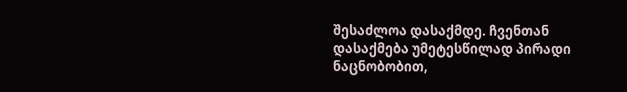შესაძლოა დასაქმდე. ჩვენთან დასაქმება უმეტესწილად პირადი ნაცნობობით,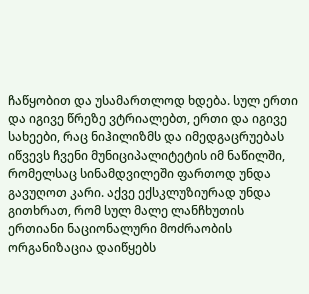ჩაწყობით და უსამართლოდ ხდება. სულ ერთი და იგივე წრეზე ვტრიალებთ, ერთი და იგივე სახეები, რაც ნიჰილიზმს და იმედგაცრუებას იწვევს ჩვენი მუნიციპალიტეტის იმ ნაწილში, რომელსაც სინამდვილეში ფართოდ უნდა გავუღოთ კარი. აქვე ექსკლუზიურად უნდა გითხრათ, რომ სულ მალე ლანჩხუთის ერთიანი ნაციონალური მოძრაობის ორგანიზაცია დაიწყებს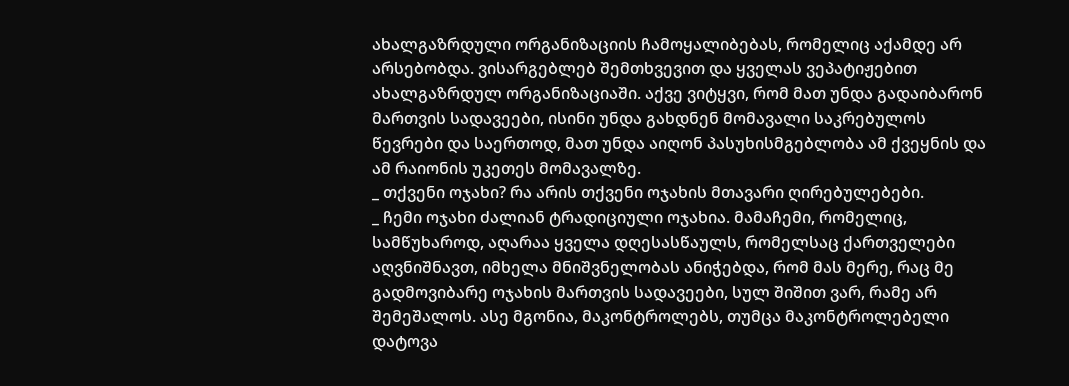ახალგაზრდული ორგანიზაციის ჩამოყალიბებას, რომელიც აქამდე არ არსებობდა. ვისარგებლებ შემთხვევით და ყველას ვეპატიჟებით ახალგაზრდულ ორგანიზაციაში. აქვე ვიტყვი, რომ მათ უნდა გადაიბარონ მართვის სადავეები, ისინი უნდა გახდნენ მომავალი საკრებულოს წევრები და საერთოდ, მათ უნდა აიღონ პასუხისმგებლობა ამ ქვეყნის და ამ რაიონის უკეთეს მომავალზე.
_ თქვენი ოჯახი? რა არის თქვენი ოჯახის მთავარი ღირებულებები.
_ ჩემი ოჯახი ძალიან ტრადიციული ოჯახია. მამაჩემი, რომელიც, სამწუხაროდ, აღარაა ყველა დღესასწაულს, რომელსაც ქართველები აღვნიშნავთ, იმხელა მნიშვნელობას ანიჭებდა, რომ მას მერე, რაც მე გადმოვიბარე ოჯახის მართვის სადავეები, სულ შიშით ვარ, რამე არ შემეშალოს. ასე მგონია, მაკონტროლებს, თუმცა მაკონტროლებელი დატოვა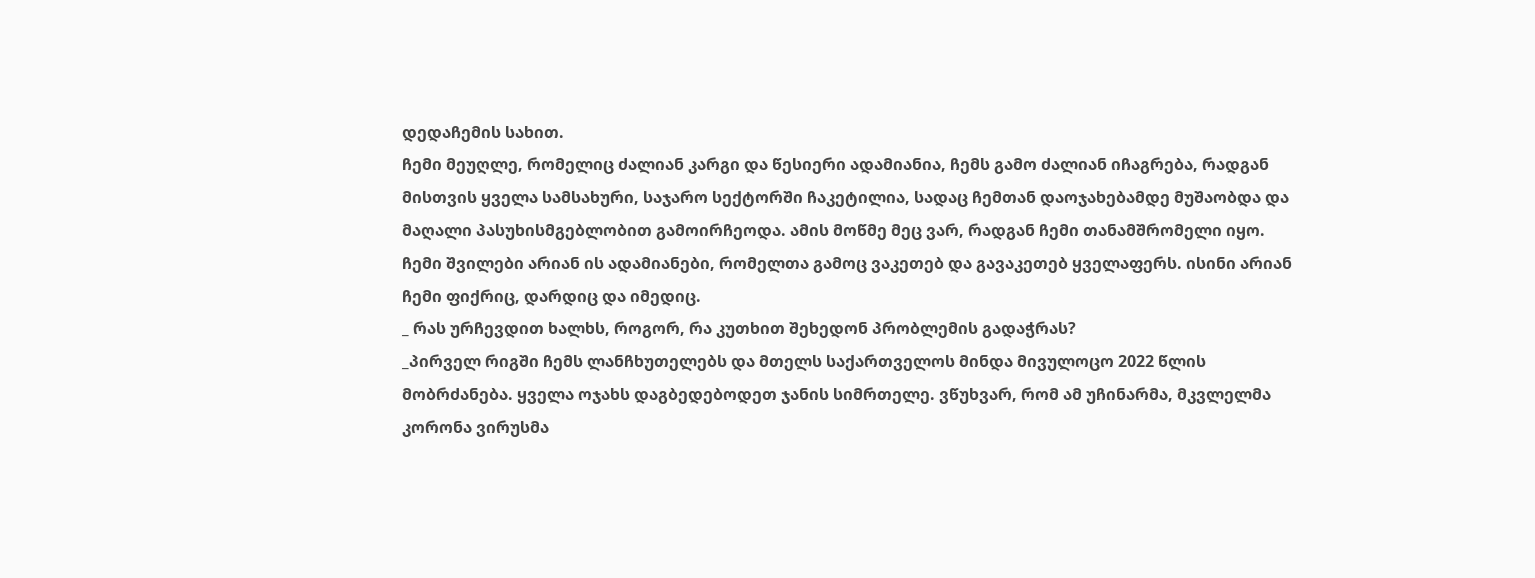დედაჩემის სახით.
ჩემი მეუღლე, რომელიც ძალიან კარგი და წესიერი ადამიანია, ჩემს გამო ძალიან იჩაგრება, რადგან მისთვის ყველა სამსახური, საჯარო სექტორში ჩაკეტილია, სადაც ჩემთან დაოჯახებამდე მუშაობდა და მაღალი პასუხისმგებლობით გამოირჩეოდა. ამის მოწმე მეც ვარ, რადგან ჩემი თანამშრომელი იყო. ჩემი შვილები არიან ის ადამიანები, რომელთა გამოც ვაკეთებ და გავაკეთებ ყველაფერს. ისინი არიან ჩემი ფიქრიც, დარდიც და იმედიც.
_ რას ურჩევდით ხალხს, როგორ, რა კუთხით შეხედონ პრობლემის გადაჭრას?
_პირველ რიგში ჩემს ლანჩხუთელებს და მთელს საქართველოს მინდა მივულოცო 2022 წლის მობრძანება. ყველა ოჯახს დაგბედებოდეთ ჯანის სიმრთელე. ვწუხვარ, რომ ამ უჩინარმა, მკვლელმა კორონა ვირუსმა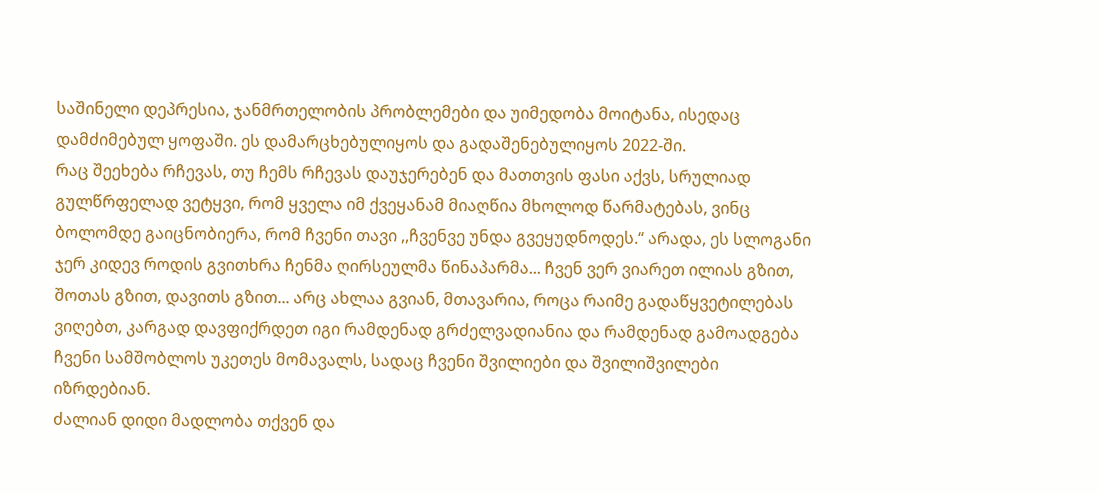საშინელი დეპრესია, ჯანმრთელობის პრობლემები და უიმედობა მოიტანა, ისედაც დამძიმებულ ყოფაში. ეს დამარცხებულიყოს და გადაშენებულიყოს 2022-ში.
რაც შეეხება რჩევას, თუ ჩემს რჩევას დაუჯერებენ და მათთვის ფასი აქვს, სრულიად გულწრფელად ვეტყვი, რომ ყველა იმ ქვეყანამ მიაღწია მხოლოდ წარმატებას, ვინც ბოლომდე გაიცნობიერა, რომ ჩვენი თავი ,,ჩვენვე უნდა გვეყუდნოდეს.“ არადა, ეს სლოგანი ჯერ კიდევ როდის გვითხრა ჩენმა ღირსეულმა წინაპარმა... ჩვენ ვერ ვიარეთ ილიას გზით, შოთას გზით, დავითს გზით... არც ახლაა გვიან, მთავარია, როცა რაიმე გადაწყვეტილებას ვიღებთ, კარგად დავფიქრდეთ იგი რამდენად გრძელვადიანია და რამდენად გამოადგება ჩვენი სამშობლოს უკეთეს მომავალს, სადაც ჩვენი შვილიები და შვილიშვილები იზრდებიან.
ძალიან დიდი მადლობა თქვენ და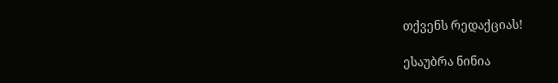თქვენს რედაქციას!

ესაუბრა ნინია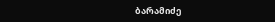ბარამიძე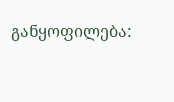განყოფილება: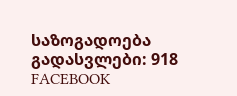საზოგადოება
გადასვლები: 918
FACEBOOK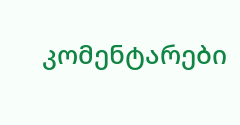კომენტარები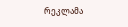რეკლამა